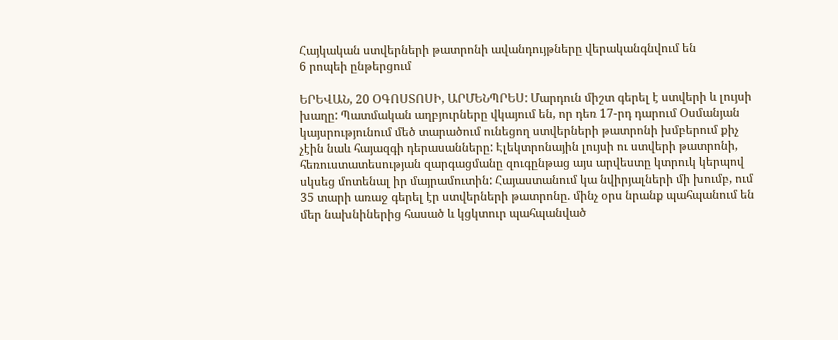Հայկական ստվերների թատրոնի ավանդույթները վերականգնվում են
6 րոպեի ընթերցում

ԵՐԵՎԱՆ, 20 ՕԳՈՍՏՈՍԻ, ԱՐՄԵՆՊՐԵՍ: Մարդուն միշտ գերել է ստվերի և լույսի խաղը: Պատմական աղբյուրները վկայում են, որ դեռ 17-րդ դարում Օսմանյան կայսրությունում մեծ տարածում ունեցող ստվերների թատրոնի խմբերում քիչ չէին նաև հայազգի դերասանները: Էլեկտրոնային լույսի ու ստվերի թատրոնի, հեռուստատեսության զարգացմանը զուգընթաց այս արվեստը կտրուկ կերպով սկսեց մոտենալ իր մայրամուտին: Հայաստանում կա նվիրյալների մի խումբ, ում 35 տարի առաջ գերել էր ստվերների թատրոնը. մինչ օրս նրանք պահպանում են մեր նախնիներից հասած և կցկտուր պահպանված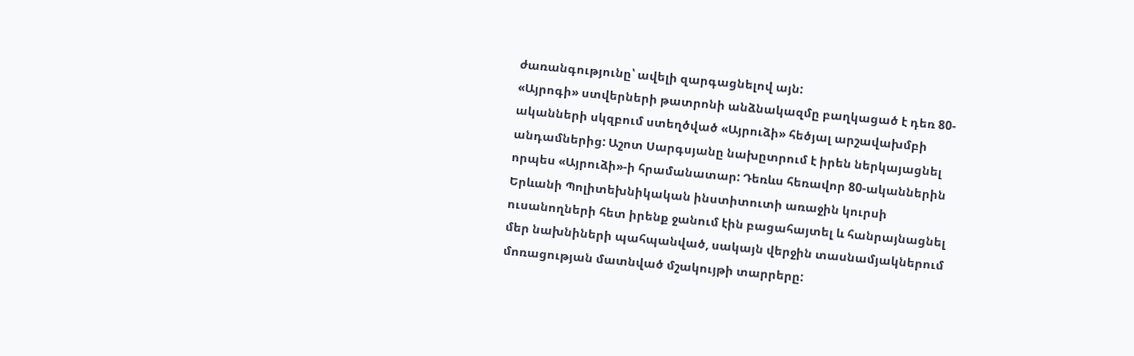ժառանգությունը՝ ավելի զարգացնելով այն:
«Այրոգի» ստվերների թատրոնի անձնակազմը բաղկացած է դեռ 80-ականների սկզբում ստեղծված «Այրուձի» հեծյալ արշավախմբի անդամներից: Աշոտ Սարգսյանը նախըտրում է իրեն ներկայացնել որպես «Այրուձի»-ի հրամանատար: Դեռևս հեռավոր 80-ականներին Երևանի Պոլիտեխնիկական ինստիտուտի առաջին կուրսի ուսանողների հետ իրենք ջանում էին բացահայտել և հանրայնացնել մեր նախնիների պահպանված, սակայն վերջին տասնամյակներում մոռացության մատնված մշակույթի տարրերը: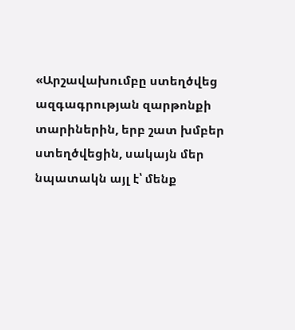«Արշավախումբը ստեղծվեց ազգագրության զարթոնքի տարիներին, երբ շատ խմբեր ստեղծվեցին, սակայն մեր նպատակն այլ է՝ մենք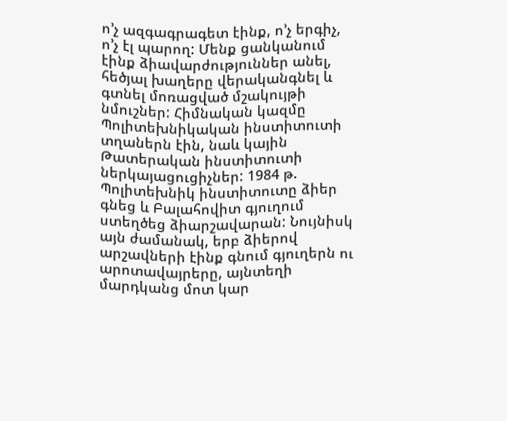ո’չ ազգագրագետ էինք, ո’չ երգիչ, ո’չ էլ պարող: Մենք ցանկանում էինք ձիավարժություններ անել, հեծյալ խաղերը վերականգնել և գտնել մոռացված մշակույթի նմուշներ: Հիմնական կազմը Պոլիտեխնիկական ինստիտուտի տղաներն էին, նաև կային Թատերական ինստիտուտի ներկայացուցիչներ: 1984 թ. Պոլիտեխնիկ ինստիտուտը ձիեր գնեց և Բալահովիտ գյուղում ստեղծեց ձիարշավարան: Նույնիսկ այն ժամանակ, երբ ձիերով արշավների էինք գնում գյուղերն ու արոտավայրերը, այնտեղի մարդկանց մոտ կար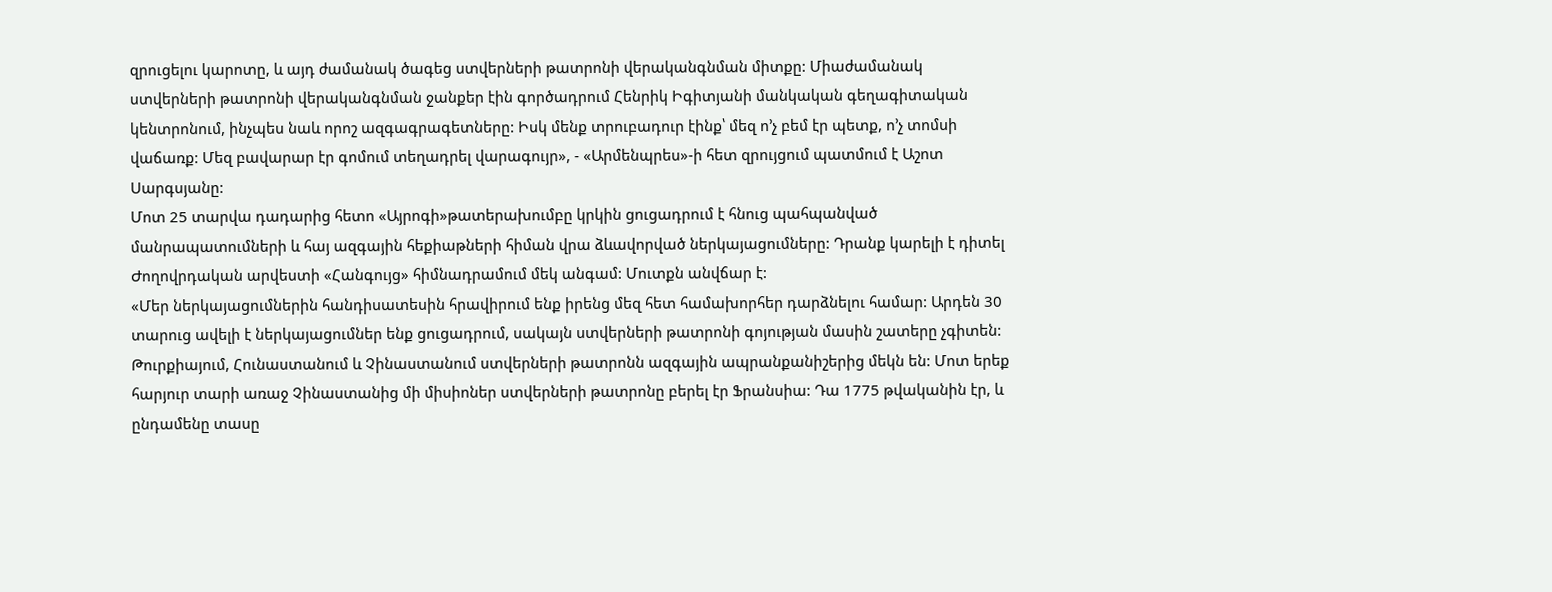զրուցելու կարոտը, և այդ ժամանակ ծագեց ստվերների թատրոնի վերականգնման միտքը: Միաժամանակ ստվերների թատրոնի վերականգնման ջանքեր էին գործադրում Հենրիկ Իգիտյանի մանկական գեղագիտական կենտրոնում, ինչպես նաև որոշ ազգագրագետները: Իսկ մենք տրուբադուր էինք՝ մեզ ո’չ բեմ էր պետք, ո’չ տոմսի վաճառք: Մեզ բավարար էր գոմում տեղադրել վարագույր», - «Արմենպրես»-ի հետ զրույցում պատմում է Աշոտ Սարգսյանը:
Մոտ 25 տարվա դադարից հետո «Այրոգի»թատերախումբը կրկին ցուցադրում է հնուց պահպանված մանրապատումների և հայ ազգային հեքիաթների հիման վրա ձևավորված ներկայացումները: Դրանք կարելի է դիտել Ժողովրդական արվեստի «Հանգույց» հիմնադրամում մեկ անգամ: Մուտքն անվճար է:
«Մեր ներկայացումներին հանդիսատեսին հրավիրում ենք իրենց մեզ հետ համախորհեր դարձնելու համար: Արդեն 30 տարուց ավելի է ներկայացումներ ենք ցուցադրում, սակայն ստվերների թատրոնի գոյության մասին շատերը չգիտեն: Թուրքիայում, Հունաստանում և Չինաստանում ստվերների թատրոնն ազգային ապրանքանիշերից մեկն են: Մոտ երեք հարյուր տարի առաջ Չինաստանից մի միսիոներ ստվերների թատրոնը բերել էր Ֆրանսիա: Դա 1775 թվականին էր, և ընդամենը տասը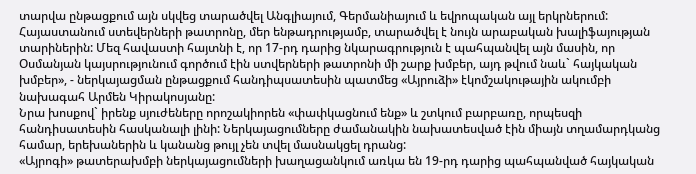տարվա ընթացքում այն սկվեց տարածվել Անգլիայում, Գերմանիայում և եվրոպական այլ երկրներում: Հայաստանում ստեվերների թատրոնը, մեր ենթադրությամբ, տարածվել է նույն արաբական խալիֆայության տարիներին: Մեզ հավաստի հայտնի է, որ 17-րդ դարից նկարագրություն է պահպանվել այն մասին, որ Օսմանյան կայսրությունում գործում էին ստվերների թատրոնի մի շարք խմբեր, այդ թվում նաև` հայկական խմբեր», - ներկայացման ընթացքում հանդիպսատեսին պատմեց «Այրուձի» էկոմշակութային ակումբի նախագահ Արմեն Կիրակոսյանը:
Նրա խոսքով` իրենք սյուժեները որոշակիորեն «փափկացնում ենք» և շտկում բարբառը, որպեսզի հանդիսատեսին հասկանալի լինի: Ներկայացումները ժամանակին նախատեսված էին միայն տղամարդկանց համար, երեխաներին և կանանց թույլ չեն տվել մասնակցել դրանց:
«Այրոգի» թատերախմբի ներկայացումների խաղացանկում առկա են 19-րդ դարից պահպանված հայկական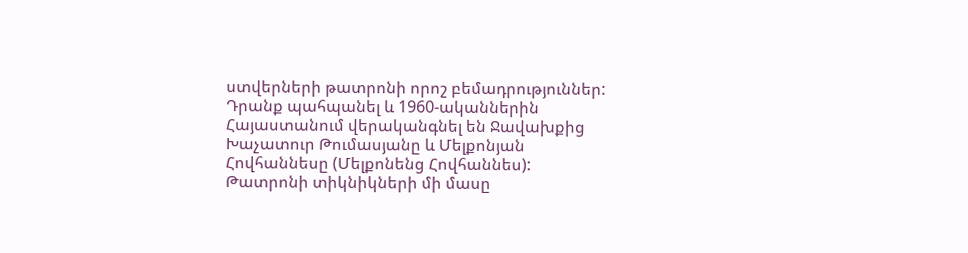ստվերների թատրոնի որոշ բեմադրություններ: Դրանք պահպանել և 1960-ականներին Հայաստանում վերականգնել են Ջավախքից Խաչատուր Թումասյանը և Մելքոնյան Հովհաննեսը (Մելքոնենց Հովհաննես): Թատրոնի տիկնիկների մի մասը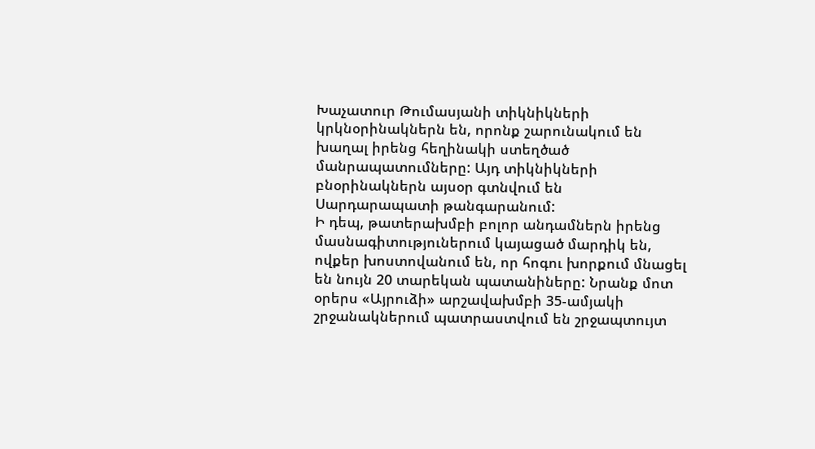Խաչատուր Թումասյանի տիկնիկների կրկնօրինակներն են, որոնք շարունակում են խաղալ իրենց հեղինակի ստեղծած մանրապատումները: Այդ տիկնիկների բնօրինակներն այսօր գտնվում են Սարդարապատի թանգարանում:
Ի դեպ, թատերախմբի բոլոր անդամներն իրենց մասնագիտություներում կայացած մարդիկ են, ովքեր խոստովանում են, որ հոգու խորքում մնացել են նույն 20 տարեկան պատանիները: Նրանք մոտ օրերս «Այրուձի» արշավախմբի 35-ամյակի շրջանակներում պատրաստվում են շրջապտույտ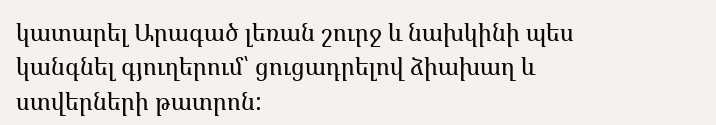կատարել Արագած լեռան շուրջ և նախկինի պես կանգնել գյուղերում՝ ցուցադրելով ձիախաղ և ստվերների թատրոն: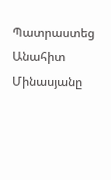Պատրաստեց Անահիտ Մինասյանը